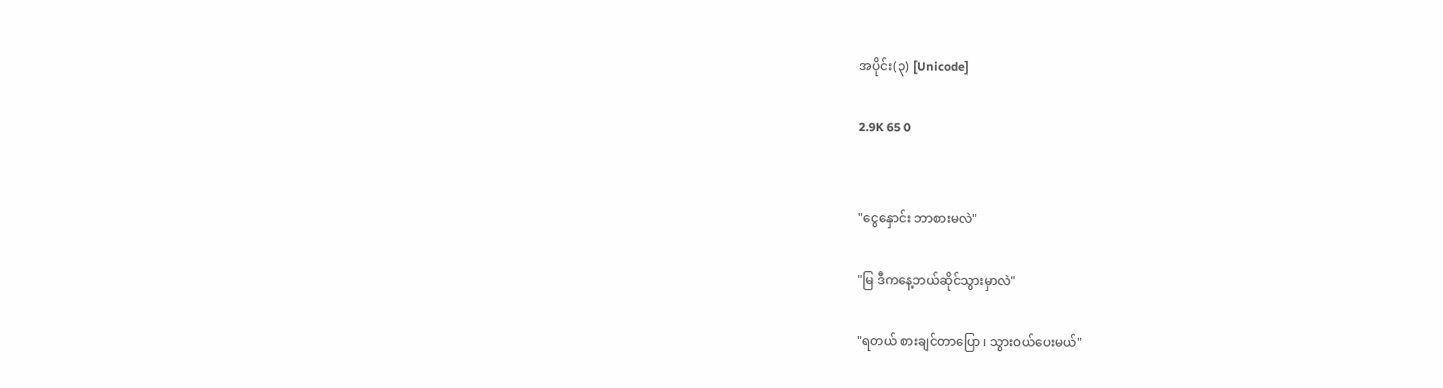အပိုင်း(၃) [Unicode]

2.9K 65 0


"ငွေနှောင်း ဘာစားမလဲ"

"မြ ဒီကနေ့ဘယ်ဆိုင်သွားမှာလဲ"

"ရတယ် စားချင်တာပြော ၊ သွားဝယ်ပေးမယ်"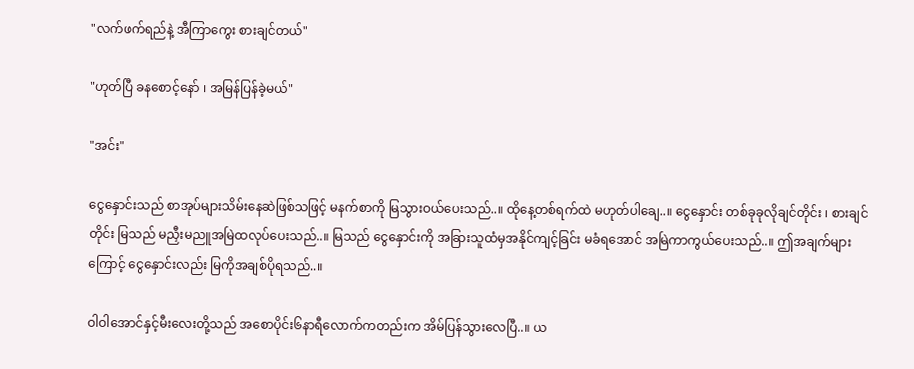"လက်ဖက်ရည်နဲ့ အီကြာကွေး စားချင်တယ်"

"ဟုတ်ပြီ ခနစောင့်နော် ၊ အမြန်ပြန်ခဲ့မယ်"

"အင်း"

ငွေနှောင်းသည် စာအုပ်များသိမ်းနေဆဲဖြစ်သဖြင့် မနက်စာကို မြသွားဝယ်ပေးသည်..။ ထိုနေ့တစ်ရက်ထဲ မဟုတ်ပါချေ..။ ငွေနှောင်း တစ်ခုခုလိုချင်တိုင်း ၊ စားချင်တိုင်း မြသည် မညှီးမညူအမြဲထလုပ်ပေးသည်..။ မြသည် ငွေနှောင်းကို အခြားသူထံမှအနိုင်ကျင့်ခြင်း မခံရအောင် အမြဲကာကွယ်ပေးသည်..။ ဤအချက်များကြောင့် ငွေနှောင်းလည်း မြကိုအချစ်ပိုရသည်..။

ဝါဝါအောင်နှင့်မီးလေးတို့သည် အစောပိုင်း၆နာရီလောက်ကတည်းက အိမ်ပြန်သွားလေပြီ..။ ယ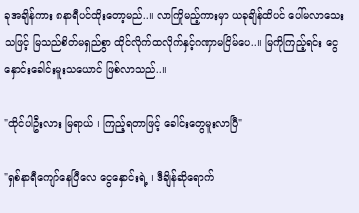ခုအချိန်ကား ၈နာရီပင်ထိုးတော့မည်..။ လာကြိုမည့်ကားမှာ ယခုချိန်ထိပင် ပေါ်မလာသေးသဖြင့် မြသည်စိတ်မရှည်စွာ ထိုင်လိုက်ထလိုက်နှင့်ဂဏှာမငြိမ်ပေ..။ မြကိုကြည့်ရင်း ငွေနှောင်းခေါင်းမူးသယောင် ဖြစ်လာသည်..။

"ထိုင်ပါဦးလား မြရာယ် ၊ ကြည့်ရတာဖြင့် ခေါင်းတွေမူးလာပြီ"

"ရှစ်နာ‌ရီ‌ကျော်နေပြီလေ ငွေနှောင်းရဲ့ ၊ ဒီချိန်ဆိုရောက်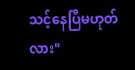သင့်နေပြီမဟုတ်လား"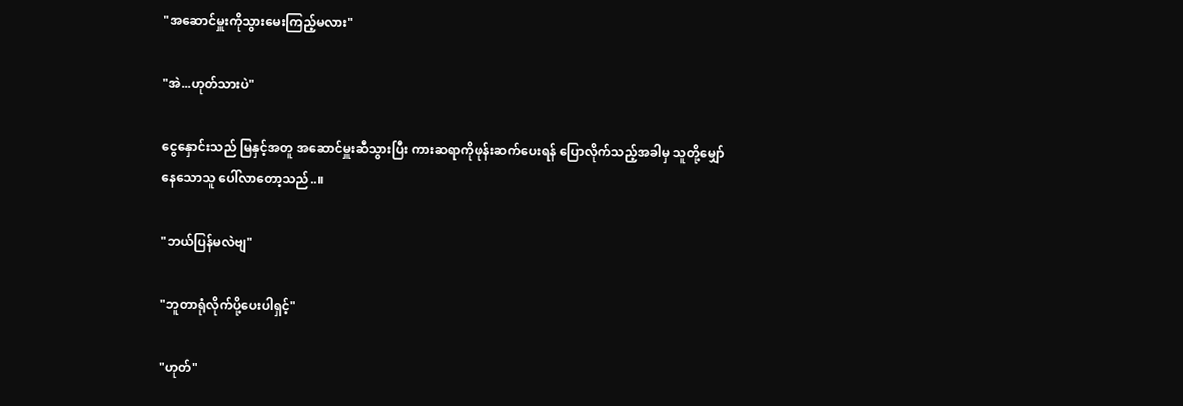"အဆောင်မှူးကိုသွားမေးကြည့်မလား"

"အဲ...ဟုတ်သားပဲ"

ငွေနှောင်းသည် မြနှင့်အတူ အဆောင်မှူးဆီသွားပြီး ကားဆရာကိုဖုန်းဆက်ပေးရန် ပြောလိုက်သည့်အခါမှ သူတို့မျှော်နေ‌သောသူ ပေါ်လာတော့သည်..။

"ဘယ်ပြန်မလဲဗျ"

"ဘူတာရုံလိုက်ပို့ပေးပါရှင့်"

"ဟုတ်"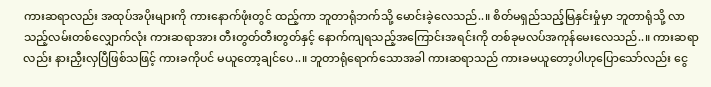ကားဆရာလည်း အထုပ်အပိုးများကို ကားနောက်ဖုံးတွင် ထည့်ကာ ဘူတာရုံဘက်သို့ မောင်းခဲ့လေသည်..။ စိတ်မရှည်သည့်မြနှင်းမှုံမှာ ဘူတာရုံသို့ လာသည့်လမ်းတစ်လျှောက်လုံး ကားဆရာအား တီးတွတ်တီးတွတ်နှင့် နောက်ကျရသည့်အကြောင်းအရင်းကို တစ်ခုမလပ်အကုန်မေးလေသည်..။ ကားဆရာလည်း နားညှီးလှပြီဖြစ်သဖြင့် ကားခကိုပင် မယူတော့ချင်ပေ..။ ဘူတာရုံရောက်သောအခါ ကားဆရာသည် ကားခမယူတော့ပါဟုပြောသော်လည်း ငွေ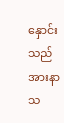နှောင်းသည် အားနာသ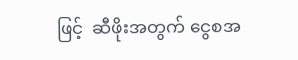ဖြင့်  ဆီဖိုးအတွက် ငွေစအ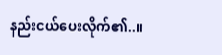နည်းငယ်ပေးလိုက်၏..။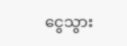ငွေသွား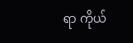ရာ ကိုယ်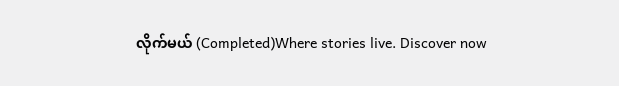လိုက်မယ် (Completed)Where stories live. Discover now